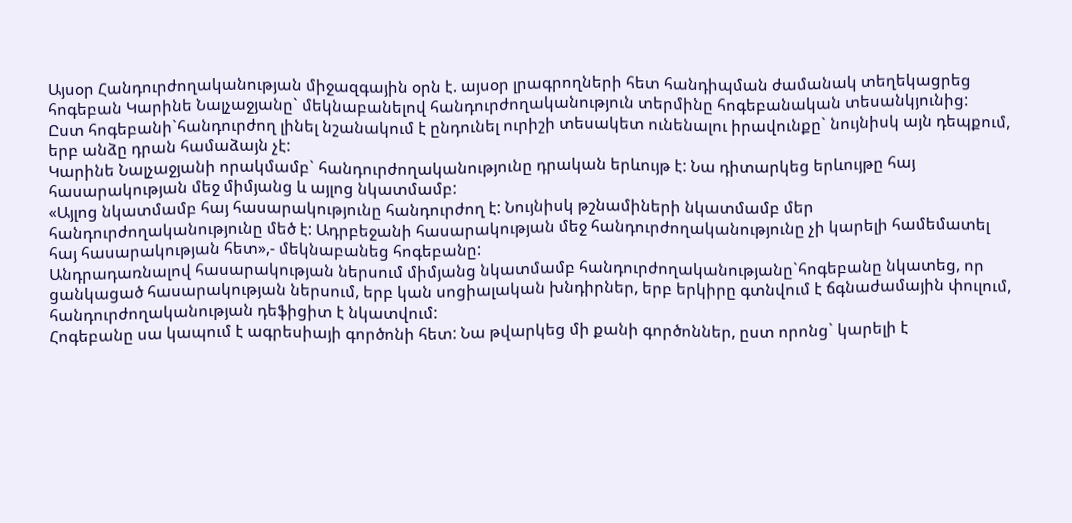Այսօր Հանդուրժողականության միջազգային օրն է. այսօր լրագրողների հետ հանդիպման ժամանակ տեղեկացրեց հոգեբան Կարինե Նալչաջյանը` մեկնաբանելով հանդուրժողականություն տերմինը հոգեբանական տեսանկյունից:
Ըստ հոգեբանի`հանդուրժող լինել նշանակում է ընդունել ուրիշի տեսակետ ունենալու իրավունքը` նույնիսկ այն դեպքում, երբ անձը դրան համաձայն չէ:
Կարինե Նալչաջյանի որակմամբ` հանդուրժողականությունը դրական երևույթ է: Նա դիտարկեց երևույթը հայ հասարակության մեջ միմյանց և այլոց նկատմամբ:
«Այլոց նկատմամբ հայ հասարակությունը հանդուրժող է: Նույնիսկ թշնամիների նկատմամբ մեր հանդուրժողականությունը մեծ է: Ադրբեջանի հասարակության մեջ հանդուրժողականությունը չի կարելի համեմատել հայ հասարակության հետ»,- մեկնաբանեց հոգեբանը:
Անդրադառնալով հասարակության ներսում միմյանց նկատմամբ հանդուրժողականությանը`հոգեբանը նկատեց, որ ցանկացած հասարակության ներսում, երբ կան սոցիալական խնդիրներ, երբ երկիրը գտնվում է ճգնաժամային փուլում, հանդուրժողականության դեֆիցիտ է նկատվում:
Հոգեբանը սա կապում է ագրեսիայի գործոնի հետ: Նա թվարկեց մի քանի գործոններ, ըստ որոնց` կարելի է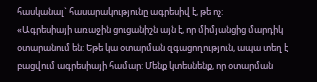հասկանալ` հասարակությունը ագրեսիվ է, թե ոչ:
«Ագրեսիայի առաջին ցուցանիշն այն է, որ միմյանցից մարդիկ օտարանում են: Եթե կա օտարման զգացողություն, ապա տեղ է բացվում ագրեսիայի համար: Մենք կտեսնենք, որ օտարման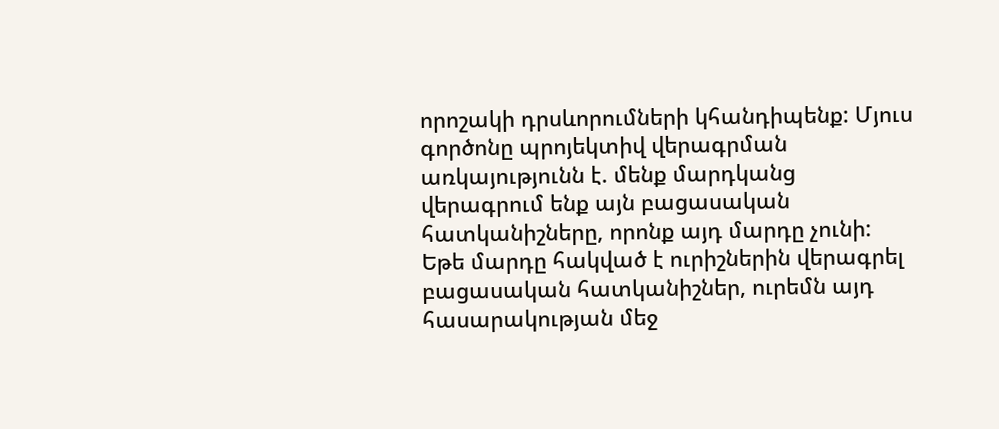որոշակի դրսևորումների կհանդիպենք: Մյուս գործոնը պրոյեկտիվ վերագրման առկայությունն է. մենք մարդկանց վերագրում ենք այն բացասական հատկանիշները, որոնք այդ մարդը չունի:
Եթե մարդը հակված է ուրիշներին վերագրել բացասական հատկանիշներ, ուրեմն այդ հասարակության մեջ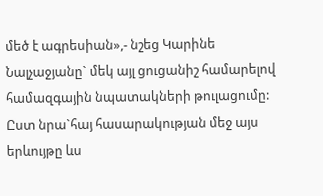մեծ է ագրեսիան»,- նշեց Կարինե Նալչաջյանը` մեկ այլ ցուցանիշ համարելով համազգային նպատակների թուլացումը: Ըստ նրա`հայ հասարակության մեջ այս երևույթը ևս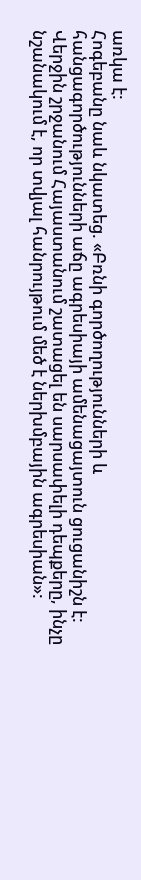առկա է:
Հոգեբանը նաև նկատեց. «Բռնի գործողությունների և հանցագործությունների աճը ագրեսիայի ամենացայտուն ցուցանիշն է: Վերջին շրջանում Հայաստանում շատացել են սարսափելի դեպքերը, ինչը նշանակում է, որ տվյալ հանրույթում մեծ է ներխմբային ագրեսիան»: